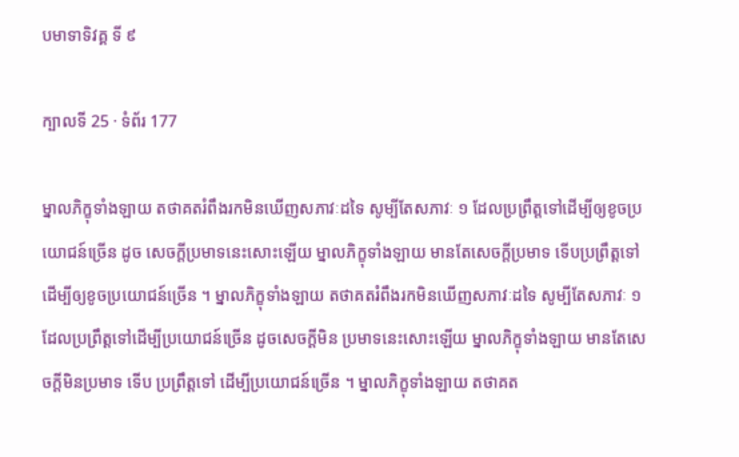បមាទាទិវគ្គ ទី ៩

ក្បាលទី 25 · ទំព័រ 177

ម្នាលភិក្ខុទាំងឡាយ តថាគតរំពឹងរកមិនឃើញសភាវៈដទៃ សូម្បីតែសភាវៈ ១ ដែលប្រព្រឹត្តទៅដើម្បីឲ្យខូចប្រយោជន៍ច្រើន ដូច សេចក្តីប្រមាទនេះសោះឡើយ ម្នាលភិក្ខុទាំងឡាយ មានតែសេចក្តីប្រមាទ ទើបប្រព្រឹត្តទៅ ដើម្បីឲ្យខូចប្រយោជន៍ច្រើន ។ ម្នាលភិក្ខុទាំងឡាយ តថាគតរំពឹងរកមិនឃើញសភាវៈដទៃ សូម្បីតែសភាវៈ ១ ដែលប្រព្រឹត្តទៅដើម្បីប្រយោជន៍ច្រើន ដូចសេចក្តីមិន ប្រមាទនេះសោះឡើយ ម្នាលភិក្ខុទាំងឡាយ មានតែសេចក្តីមិនប្រមាទ ទើប ប្រព្រឹត្តទៅ ដើម្បីប្រយោជន៍ច្រើន ។ ម្នាលភិក្ខុទាំងឡាយ តថាគត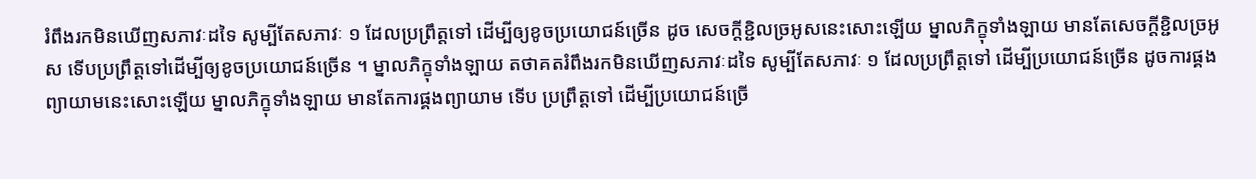រំពឹងរកមិនឃើញសភាវៈដទៃ សូម្បីតែសភាវៈ ១ ដែលប្រព្រឹត្តទៅ ដើម្បីឲ្យខូចប្រយោជន៍ច្រើន ដូច សេចក្តីខ្ជិលច្រអូសនេះសោះឡើយ ម្នាលភិក្ខុទាំងឡាយ មានតែសេចក្តីខ្ជិលច្រអូស ទើបប្រព្រឹត្តទៅដើម្បីឲ្យខូចប្រយោជន៍ច្រើន ។ ម្នាលភិក្ខុទាំងឡាយ តថាគតរំពឹងរកមិនឃើញសភាវៈដទៃ សូម្បីតែសភាវៈ ១ ដែលប្រព្រឹត្តទៅ ដើម្បីប្រយោជន៍ច្រើន ដូចការផ្គង ព្យាយាមនេះសោះឡើយ ម្នាលភិក្ខុទាំងឡាយ មានតែការផ្គងព្យាយាម ទើប ប្រព្រឹត្តទៅ ដើម្បីប្រយោជន៍ច្រើ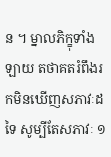ន ។ ម្នាលភិក្ខុទាំងឡាយ តថាគតរំពឹងរកមិនឃើញសភាវៈដទៃ សូម្បីតែសភាវៈ ១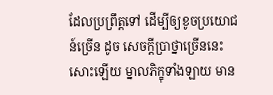ដែលប្រព្រឹត្តទៅ ដើម្បីឲ្យខូចប្រយោជន៍ច្រើន ដូច សេចក្តីប្រាថ្នាច្រើននេះសោះឡើយ ម្នាលភិក្ខុទាំងឡាយ មាន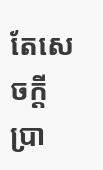តែសេចក្តី ប្រា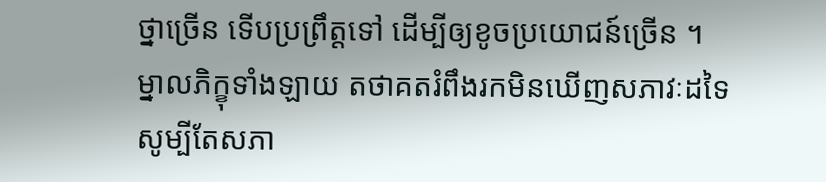ថ្នាច្រើន ទើបប្រព្រឹត្តទៅ ដើម្បីឲ្យខូចប្រយោជន៍ច្រើន ។ ម្នាលភិក្ខុទាំងឡាយ តថាគតរំពឹងរកមិនឃើញសភាវៈដទៃ សូម្បីតែសភា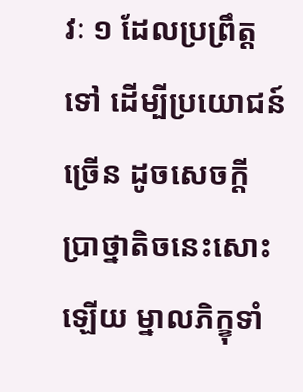វៈ ១ ដែលប្រព្រឹត្តទៅ ដើម្បីប្រយោជន៍ច្រើន ដូចសេចក្តី ប្រាថ្នាតិចនេះសោះឡើយ ម្នាលភិក្ខុទាំ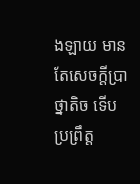ងឡាយ មានតែសេចក្តីប្រាថ្នាតិច ទើបប្រព្រឹត្ត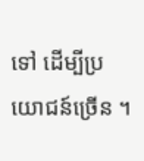ទៅ ដើម្បីប្រយោជន៍ច្រើន ។